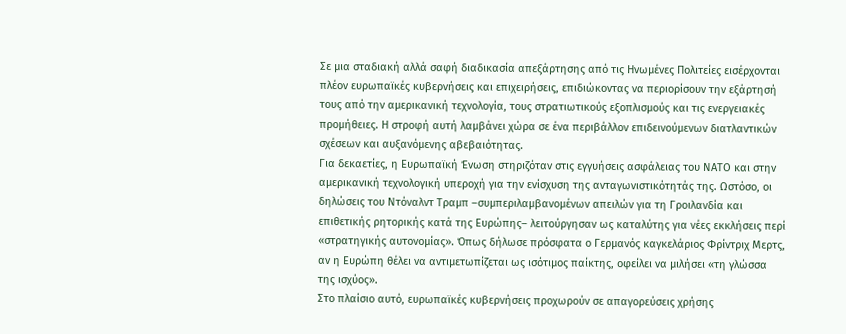Σε μια σταδιακή αλλά σαφή διαδικασία απεξάρτησης από τις Ηνωμένες Πολιτείες εισέρχονται πλέον ευρωπαϊκές κυβερνήσεις και επιχειρήσεις, επιδιώκοντας να περιορίσουν την εξάρτησή τους από την αμερικανική τεχνολογία, τους στρατιωτικούς εξοπλισμούς και τις ενεργειακές προμήθειες. Η στροφή αυτή λαμβάνει χώρα σε ένα περιβάλλον επιδεινούμενων διατλαντικών σχέσεων και αυξανόμενης αβεβαιότητας.
Για δεκαετίες, η Ευρωπαϊκή Ένωση στηριζόταν στις εγγυήσεις ασφάλειας του ΝΑΤΟ και στην αμερικανική τεχνολογική υπεροχή για την ενίσχυση της ανταγωνιστικότητάς της. Ωστόσο, οι δηλώσεις του Ντόναλντ Τραμπ –συμπεριλαμβανομένων απειλών για τη Γροιλανδία και επιθετικής ρητορικής κατά της Ευρώπης– λειτούργησαν ως καταλύτης για νέες εκκλήσεις περί «στρατηγικής αυτονομίας». Όπως δήλωσε πρόσφατα ο Γερμανός καγκελάριος Φρίντριχ Μερτς, αν η Ευρώπη θέλει να αντιμετωπίζεται ως ισότιμος παίκτης, οφείλει να μιλήσει «τη γλώσσα της ισχύος».
Στο πλαίσιο αυτό, ευρωπαϊκές κυβερνήσεις προχωρούν σε απαγορεύσεις χρήσης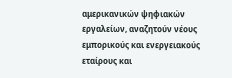αμερικανικών ψηφιακών εργαλείων, αναζητούν νέους εμπορικούς και ενεργειακούς εταίρους και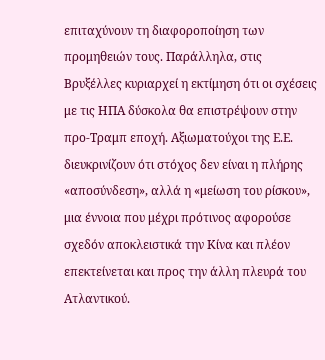επιταχύνουν τη διαφοροποίηση των προμηθειών τους. Παράλληλα, στις Βρυξέλλες κυριαρχεί η εκτίμηση ότι οι σχέσεις με τις ΗΠΑ δύσκολα θα επιστρέψουν στην προ-Τραμπ εποχή. Αξιωματούχοι της Ε.Ε. διευκρινίζουν ότι στόχος δεν είναι η πλήρης «αποσύνδεση», αλλά η «μείωση του ρίσκου», μια έννοια που μέχρι πρότινος αφορούσε σχεδόν αποκλειστικά την Κίνα και πλέον επεκτείνεται και προς την άλλη πλευρά του Ατλαντικού.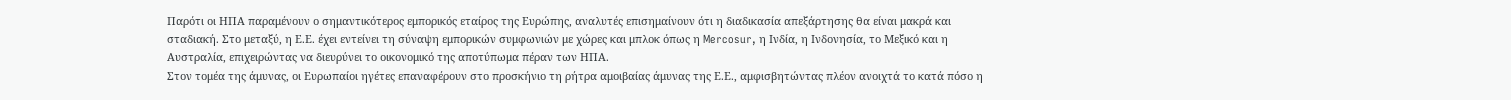Παρότι οι ΗΠΑ παραμένουν ο σημαντικότερος εμπορικός εταίρος της Ευρώπης, αναλυτές επισημαίνουν ότι η διαδικασία απεξάρτησης θα είναι μακρά και σταδιακή. Στο μεταξύ, η Ε.Ε. έχει εντείνει τη σύναψη εμπορικών συμφωνιών με χώρες και μπλοκ όπως η Mercosur, η Ινδία, η Ινδονησία, το Μεξικό και η Αυστραλία, επιχειρώντας να διευρύνει το οικονομικό της αποτύπωμα πέραν των ΗΠΑ.
Στον τομέα της άμυνας, οι Ευρωπαίοι ηγέτες επαναφέρουν στο προσκήνιο τη ρήτρα αμοιβαίας άμυνας της Ε.Ε., αμφισβητώντας πλέον ανοιχτά το κατά πόσο η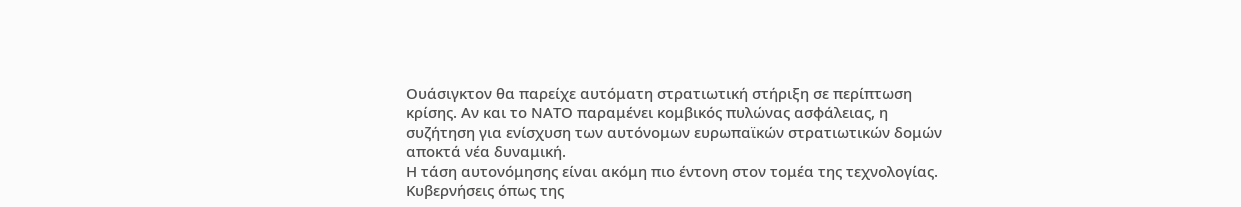Ουάσιγκτον θα παρείχε αυτόματη στρατιωτική στήριξη σε περίπτωση κρίσης. Αν και το ΝΑΤΟ παραμένει κομβικός πυλώνας ασφάλειας, η συζήτηση για ενίσχυση των αυτόνομων ευρωπαϊκών στρατιωτικών δομών αποκτά νέα δυναμική.
Η τάση αυτονόμησης είναι ακόμη πιο έντονη στον τομέα της τεχνολογίας. Κυβερνήσεις όπως της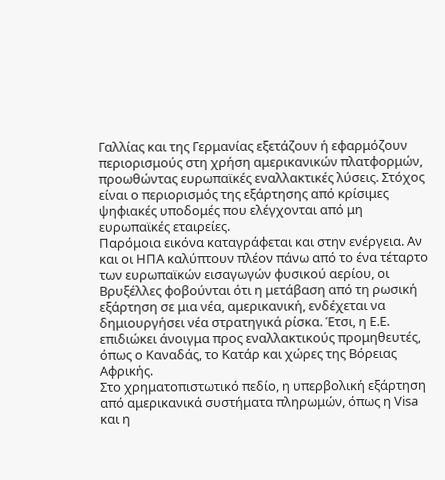Γαλλίας και της Γερμανίας εξετάζουν ή εφαρμόζουν περιορισμούς στη χρήση αμερικανικών πλατφορμών, προωθώντας ευρωπαϊκές εναλλακτικές λύσεις. Στόχος είναι ο περιορισμός της εξάρτησης από κρίσιμες ψηφιακές υποδομές που ελέγχονται από μη ευρωπαϊκές εταιρείες.
Παρόμοια εικόνα καταγράφεται και στην ενέργεια. Αν και οι ΗΠΑ καλύπτουν πλέον πάνω από το ένα τέταρτο των ευρωπαϊκών εισαγωγών φυσικού αερίου, οι Βρυξέλλες φοβούνται ότι η μετάβαση από τη ρωσική εξάρτηση σε μια νέα, αμερικανική, ενδέχεται να δημιουργήσει νέα στρατηγικά ρίσκα. Έτσι, η Ε.Ε. επιδιώκει άνοιγμα προς εναλλακτικούς προμηθευτές, όπως ο Καναδάς, το Κατάρ και χώρες της Βόρειας Αφρικής.
Στο χρηματοπιστωτικό πεδίο, η υπερβολική εξάρτηση από αμερικανικά συστήματα πληρωμών, όπως η Visa και η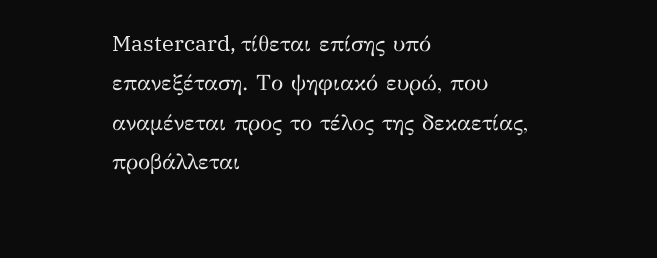Mastercard, τίθεται επίσης υπό επανεξέταση. Το ψηφιακό ευρώ, που αναμένεται προς το τέλος της δεκαετίας, προβάλλεται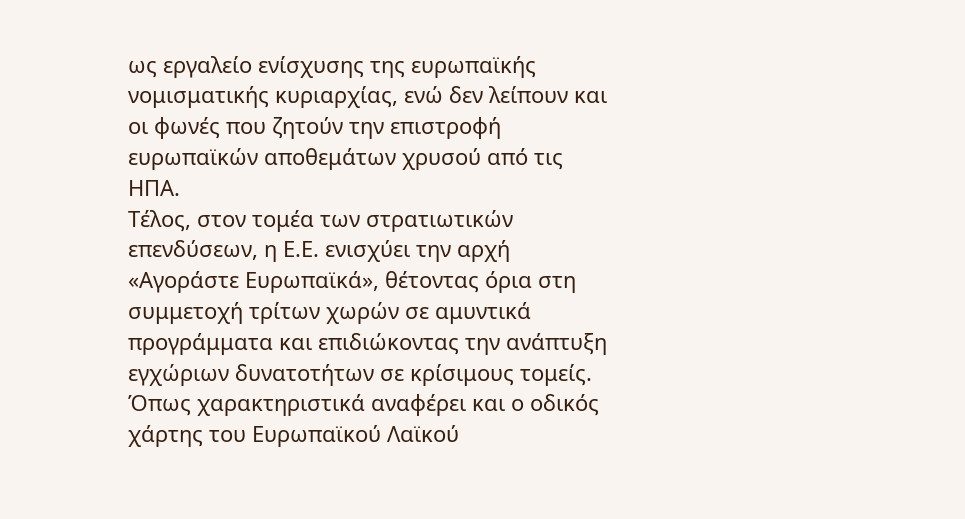ως εργαλείο ενίσχυσης της ευρωπαϊκής νομισματικής κυριαρχίας, ενώ δεν λείπουν και οι φωνές που ζητούν την επιστροφή ευρωπαϊκών αποθεμάτων χρυσού από τις ΗΠΑ.
Τέλος, στον τομέα των στρατιωτικών επενδύσεων, η Ε.Ε. ενισχύει την αρχή «Αγοράστε Ευρωπαϊκά», θέτοντας όρια στη συμμετοχή τρίτων χωρών σε αμυντικά προγράμματα και επιδιώκοντας την ανάπτυξη εγχώριων δυνατοτήτων σε κρίσιμους τομείς. Όπως χαρακτηριστικά αναφέρει και ο οδικός χάρτης του Ευρωπαϊκού Λαϊκού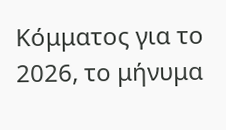Κόμματος για το 2026, το μήνυμα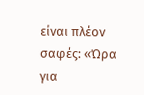είναι πλέον σαφές: «Ώρα για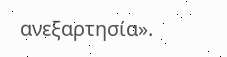ανεξαρτησία».